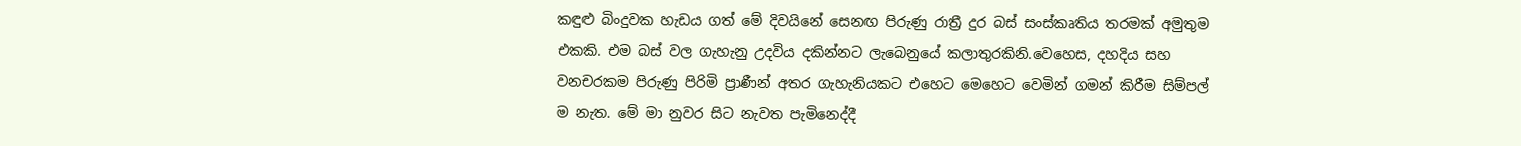කඳුළු බිංදුවක හැඩය ගත් මේ දිවයිනේ සෙනඟ පිරුණු රාත්‍රී දුර බස් සංස්කෘතිය තරමක් අමුතුම එකකි. එම බස් වල ගැහැනු උදවිය දකින්නට ලැබෙනුයේ කලාතුරකිනි.වෙහෙස, දහදිය සහ වනචරකම පිරුණු පිරිමි ප්‍රාණීන් අතර ගැහැනියකට එහෙට මෙහෙට වෙමින් ගමන් කිරීම සිම්පල් ම නැත. මේ මා නුවර සිට නැවත පැමිනෙද්දී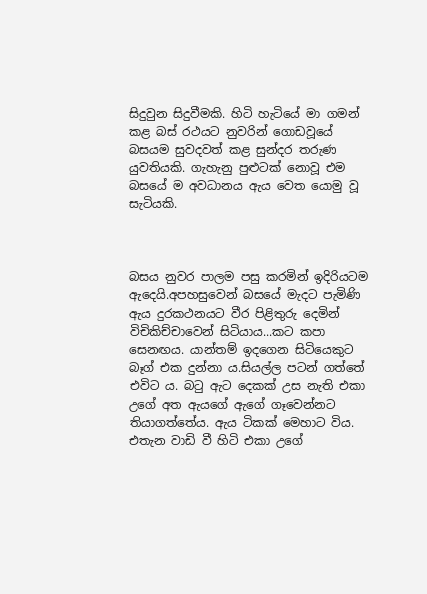සිදුවුන සිදුවීමකි. හිටි හැටියේ මා ගමන් කළ බස් රථයට නුවරින් ගොඩවූයේ බසයම සුවදවත් කළ සුන්දර තරුණ යුවතියකි. ගැහැනු පුළුටක් නොවූ එම බසයේ ම අවධානය ඇය වෙත යොමු වූ සැටියකි.



බසය නුවර පාලම පසු කරමින් ඉදිරියටම ඇදෙයි.අපහසුවෙන් බසයේ මැදට පැමිණි ඇය දුරකථනයට වීර පිළිතුරු දෙමින් විචිකිච්චාවෙන් සිටියාය...කට කපා සෙනඟය. යාන්තම් ඉදගෙන සිටියෙකුට බෑග් එක දුන්නා ය.සියල්ල පටන් ගත්තේ එවිට ය. බටු ඇට දෙකක් උස නැති එකා උගේ අත ඇයගේ ඇගේ ගෑවෙන්නට තියාගත්තේය. ඇය ටිකක් මෙහාට විය. එතැන වාඩි වී හිටි එකා උගේ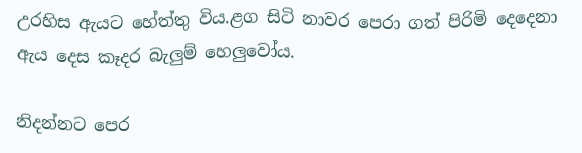උරහිස ඇයට හේත්තු විය.ළග සිටි නාවර පෙරා ගත් පිරිමි දෙදෙනා ඇය දෙස කෑදර බැලුම් හෙලුවෝය.

නිදන්නට පෙර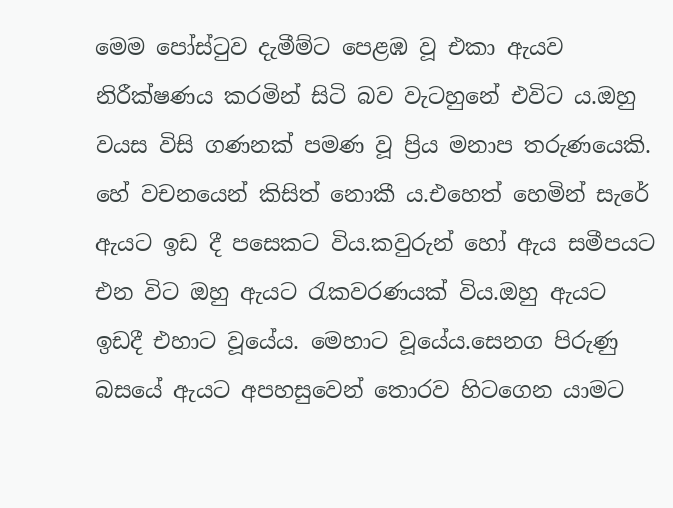මෙම පෝස්ටුව දැමීම්ට පෙළඹ වූ එකා ඇයව නිරීක්ෂණය කරමින් සිටි බව වැටහුනේ එවිට ය.ඔහු වයස විසි ගණනක් පමණ වූ ප්‍රිය මනාප තරුණයෙකි. හේ වචනයෙන් කිසිත් නොකී ය.එහෙත් හෙමින් සැරේ ඇයට ඉඩ දී පසෙකට විය.කවුරුන් හෝ ඇය සමීපයට එන විට ඔහු ඇයට රැකවරණයක් විය.ඔහු ඇයට ඉඩදී එහාට වූයේය. මෙහාට වූයේය.සෙනග පිරුණු බසයේ ඇයට අපහසුවෙන් තොරව හිටගෙන යාමට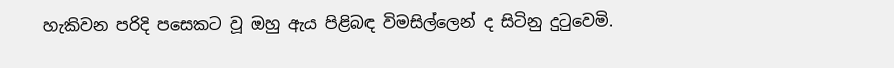හැකිවන පරිදි පසෙකට වූ ඔහු ඇය පිළිබඳ විමසිල්ලෙන් ද සිටිනු දුටුවෙමි.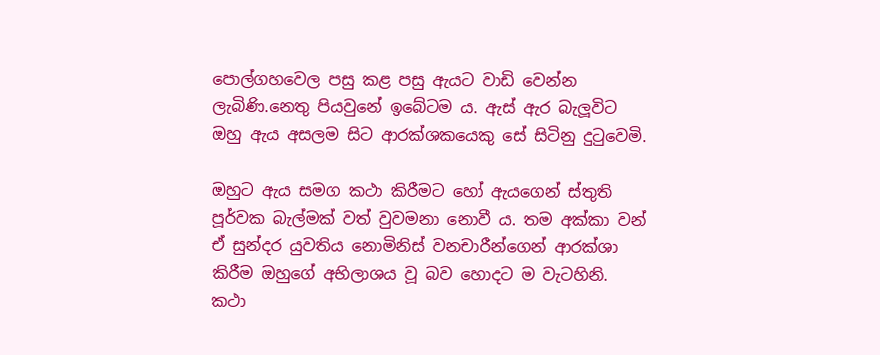පොල්ගහවෙල පසු කළ පසු ඇයට වාඩි වෙන්න ලැබිණි.නෙතු පියවුනේ ඉබේටම ය. ඇස් ඇර බැලූවිට ඔහු ඇය අසලම සිට ආරක්ශකයෙකු සේ සිටිනු දුටුවෙමි.

ඔහුට ඇය සමග කථා කිරීමට හෝ ඇයගෙන් ස්තුති පූර්වක බැල්මක් වත් වුවමනා නොවී ය. තම අක්කා වන් ඒ සුන්දර යුවතිය නොමිනිස් වනචාරීන්ගෙන් ආරක්ශා කිරීම ඔහුගේ අභිලාශය වූ බව හොදට ම වැටහිනි.
කථා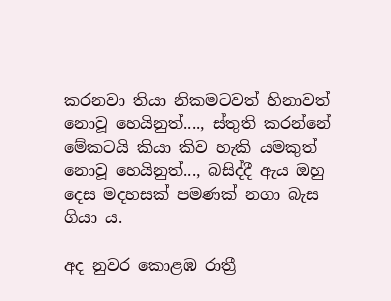කරනවා තියා නිකමටවත් හිනාවත් නොවූ හෙයිනුත්...., ස්තුති කරන්නේ මේකටයි කියා කිව හැකි යමකුත් නොවූ හෙයිනුත්..., බසිද්දී ඇය ඔහු දෙස මදහසක් පමණක් නගා බැස ගියා ය.

අද නුවර කොළඹ රාත්‍රී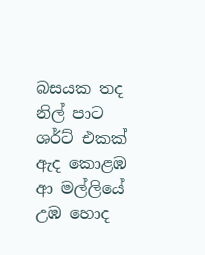බසයක තද නිල් පාට ශර්ට් එකක් ඇද කොළඹ ආ මල්ලියේ උඹ හොද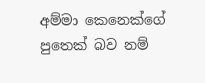අම්මා කෙනෙක්ගේ පුතෙක් බව නම්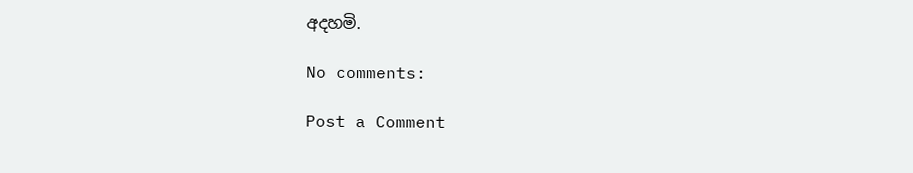අදහමි.

No comments:

Post a Comment